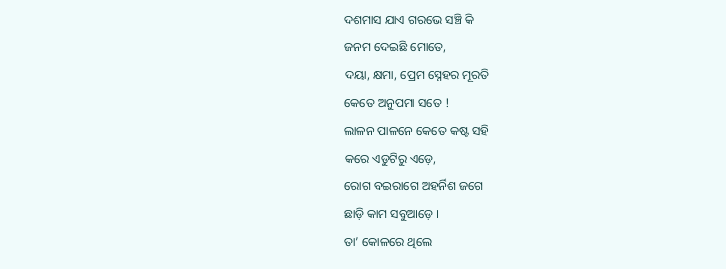ଦଶମାସ ଯାଏ ଗରଭେ ସଞ୍ଚି କି
ଜନମ ଦେଇଛି ମୋତେ,
ଦୟା, କ୍ଷମା, ପ୍ରେମ ସ୍ନେହର ମୂରତି
କେତେ ଅନୁପମା ସତେ !
ଲାଳନ ପାଳନେ କେତେ କଷ୍ଟ ସହି
କରେ ଏଡୁଟିରୁ ଏଡ଼େ,
ରୋଗ ବଇରାଗେ ଅହର୍ନିଶ ଜଗେ
ଛାଡ଼ି କାମ ସବୁଆଡ଼େ ।
ତା’ କୋଳରେ ଥିଲେ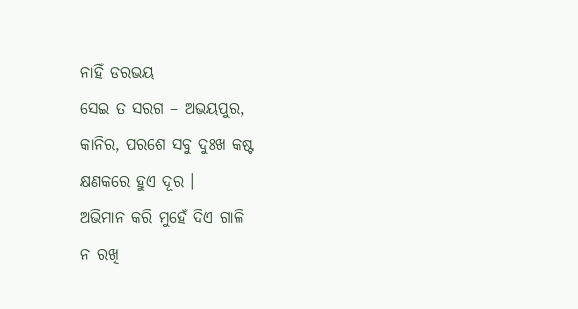ନାହିଁ ଡରଭୟ
ସେଇ ତ ସରଗ – ଅଭୟପୁର,
କାନିର, ପରଶେ ସବୁ ଦୁଃଖ କଷ୍ଟ
କ୍ଷଣକରେ ହୁଏ ଦୂର ।
ଅଭିମାନ କରି ମୁହେଁ ଦିଏ ଗାଳି
ନ ରଖି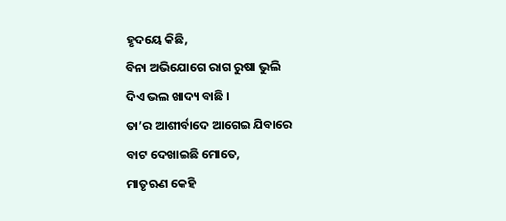ହୃଦୟେ କିଛି,
ବିନା ଅଭିଯୋଗେ ରାଗ ରୁଷା ଭୁଲି
ଦିଏ ଭଲ ଖାଦ୍ୟ ବାଛି ।
ତା’ର ଆଶୀର୍ବାଦେ ଆଗେଇ ଯିବାରେ
ବାଟ ଦେଖାଇଛି ମୋତେ,
ମାତୃଋଣ କେହି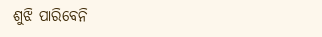ଶୁଝି ପାରିବେନି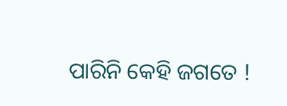ପାରିନି କେହି ଜଗତେ !